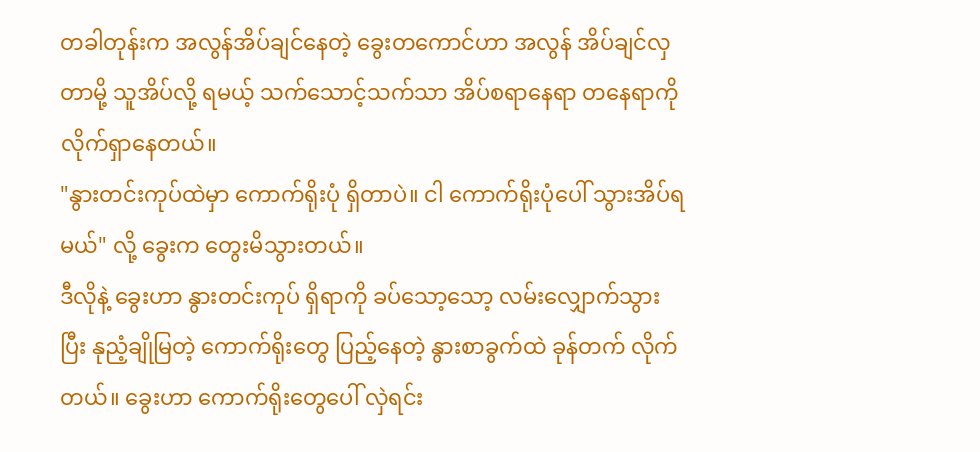တခါတုန်းက အလွန်အိပ်ချင်နေတဲ့ ခွေးတကောင်ဟာ အလွန် အိပ်ချင်လှတာမို့ သူအိပ်လို့ ရမယ့် သက်သောင့်သက်သာ အိပ်စရာနေရာ တနေရာကို လိုက်ရှာနေတယ်။
"နွားတင်းကုပ်ထဲမှာ ကောက်ရိုးပုံ ရှိတာပဲ။ ငါ ကောက်ရိုးပုံပေါ် သွားအိပ်ရမယ်" လို့ ခွေးက တွေးမိသွားတယ်။
ဒီလိုနဲ့ ခွေးဟာ နွားတင်းကုပ် ရှိရာကို ခပ်သော့သော့ လမ်းလျှောက်သွားပြီး နုညံ့ချိုမြတဲ့ ကောက်ရိုးတွေ ပြည့်နေတဲ့ နွားစာခွက်ထဲ ခုန်တက် လိုက်တယ်။ ခွေးဟာ ကောက်ရိုးတွေပေါ် လှဲရင်း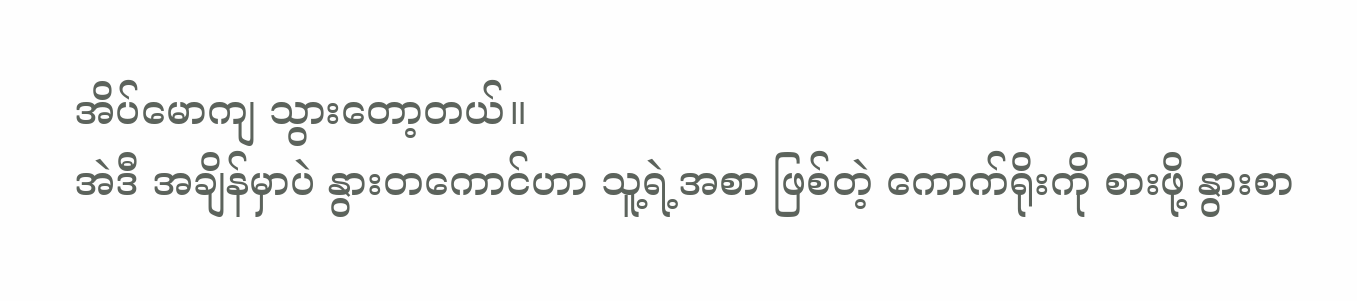အိပ်မောကျ သွားတော့တယ်။
အဲဒီ အချိန်မှာပဲ နွားတကောင်ဟာ သူ့ရဲ့အစာ ဖြစ်တဲ့ ကောက်ရိုးကို စားဖို့ နွားစာ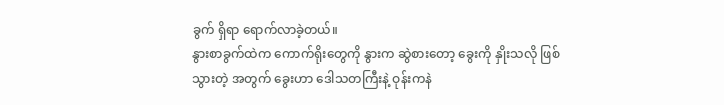ခွက် ရှိရာ ရောက်လာခဲ့တယ်။
နွားစာခွက်ထဲက ကောက်ရိုးတွေကို နွားက ဆွဲစားတော့ ခွေးကို နှိုးသလို ဖြစ်သွားတဲ့ အတွက် ခွေးဟာ ဒေါသတကြီးနဲ့ ဝုန်းကနဲ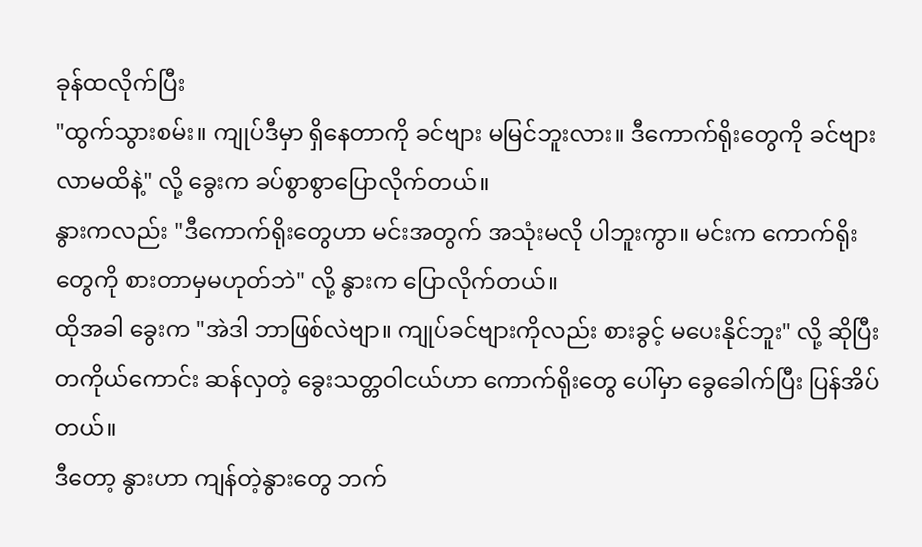ခုန်ထလိုက်ပြီး
"ထွက်သွားစမ်း။ ကျုပ်ဒီမှာ ရှိနေတာကို ခင်ဗျား မမြင်ဘူးလား။ ဒီကောက်ရိုးတွေကို ခင်ဗျား လာမထိနဲ့" လို့ ခွေးက ခပ်စွာစွာပြောလိုက်တယ်။
နွားကလည်း "ဒီကောက်ရိုးတွေဟာ မင်းအတွက် အသုံးမလို ပါဘူးကွာ။ မင်းက ကောက်ရိုးတွေကို စားတာမှမဟုတ်ဘဲ" လို့ နွားက ပြောလိုက်တယ်။
ထိုအခါ ခွေးက "အဲဒါ ဘာဖြစ်လဲဗျာ။ ကျုပ်ခင်ဗျားကိုလည်း စားခွင့် မပေးနိုင်ဘူး" လို့ ဆိုပြီး တကိုယ်ကောင်း ဆန်လှတဲ့ ခွေးသတ္တဝါငယ်ဟာ ကောက်ရိုးတွေ ပေါ်မှာ ခွေခေါက်ပြီး ပြန်အိပ်တယ်။
ဒီတော့ နွားဟာ ကျန်တဲ့နွားတွေ ဘက်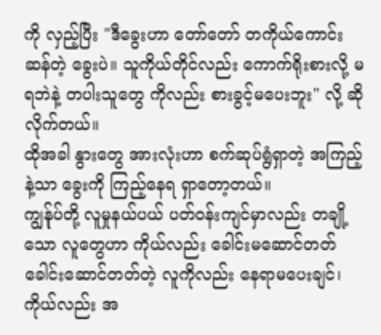ကို လှည့်ပြီး "ဒီခွေးဟာ တော်တော် တကိုယ်ကောင်း ဆန်တဲ့ ခွေးပဲ။ သူကိုယ်တိုင်လည်း ကောက်ရိုးစားလို့ မရဘဲနဲ့ တပါးသူတွေ ကိုလည်း စားခွင့်မပေးဘူး" လို့ ဆိုလိုက်တယ်။
ထိုအခါ နွားတွေ အားလုံးဟာ စက်ဆုပ်ရွံရှာတဲ့ အကြည့်နဲ့သာ ခွေးကို ကြည့်နေရ ရှာတော့တယ်။
ကျွန်ုပ်တို့ လူမှုနယ်ပယ် ပတ်ဝန်းကျင်မှာလည်း တချို့သော လူတွေဟာ ကိုယ်လည်း ခေါင်းမဆောင်တတ် ခေါင်းဆောင်တတ်တဲ့ လူကိုလည်း နေရာမပေးချင်၊
ကိုယ်လည်း အ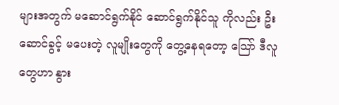များအတွက် မဆောင်ရွက်နိုင် ဆောင်ရွက်နိုင်သူ ကိုလည်း ဦးဆောင်ခွင့် မပေးတဲ့ လူမျိုးတွေကို တွေ့နေရတော့ သြော် ဒီလူတွေဟာ နွား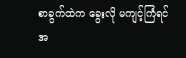စာခွက်ထဲက ခွေးလို မကျင့်ကြံရင် အ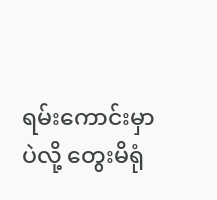ရမ်းကောင်းမှာပဲလို့ တွေးမိရုံ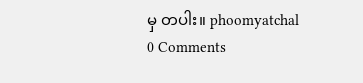မှ တပါး။ phoomyatchal
0 Comments